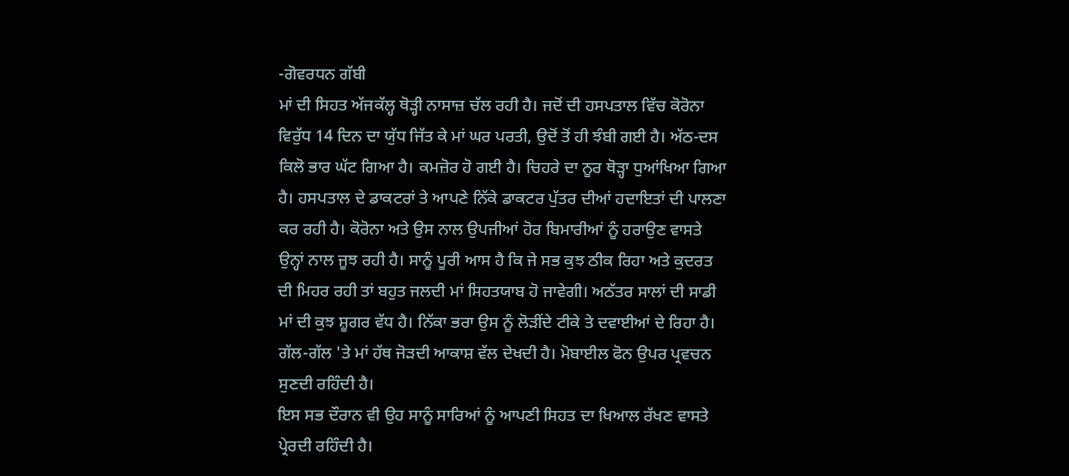-ਗੋਵਰਧਨ ਗੱਬੀ
ਮਾਂ ਦੀ ਸਿਹਤ ਅੱਜਕੱਲ੍ਹ ਥੋੜ੍ਹੀ ਨਾਸਾਜ਼ ਚੱਲ ਰਹੀ ਹੈ। ਜਦੋਂ ਦੀ ਹਸਪਤਾਲ ਵਿੱਚ ਕੋਰੋਨਾ ਵਿਰੁੱਧ 14 ਦਿਨ ਦਾ ਯੁੱਧ ਜਿੱਤ ਕੇ ਮਾਂ ਘਰ ਪਰਤੀ, ਉਦੋਂ ਤੋਂ ਹੀ ਝੰਬੀ ਗਈ ਹੈ। ਅੱਠ-ਦਸ ਕਿਲੋ ਭਾਰ ਘੱਟ ਗਿਆ ਹੈ। ਕਮਜ਼ੋਰ ਹੋ ਗਈ ਹੈ। ਚਿਹਰੇ ਦਾ ਨੂਰ ਥੋੜ੍ਹਾ ਧੁਆਂਖਿਆ ਗਿਆ ਹੈ। ਹਸਪਤਾਲ ਦੇ ਡਾਕਟਰਾਂ ਤੇ ਆਪਣੇ ਨਿੱਕੇ ਡਾਕਟਰ ਪੁੱਤਰ ਦੀਆਂ ਹਦਾਇਤਾਂ ਦੀ ਪਾਲਣਾ ਕਰ ਰਹੀ ਹੈ। ਕੋਰੋਨਾ ਅਤੇ ਉਸ ਨਾਲ ਉਪਜੀਆਂ ਹੋਰ ਬਿਮਾਰੀਆਂ ਨੂੰ ਹਰਾਉਣ ਵਾਸਤੇ ਉਨ੍ਹਾਂ ਨਾਲ ਜੂਝ ਰਹੀ ਹੈ। ਸਾਨੂੰ ਪੂਰੀ ਆਸ ਹੈ ਕਿ ਜੇ ਸਭ ਕੁਝ ਠੀਕ ਰਿਹਾ ਅਤੇ ਕੁਦਰਤ ਦੀ ਮਿਹਰ ਰਹੀ ਤਾਂ ਬਹੁਤ ਜਲਦੀ ਮਾਂ ਸਿਹਤਯਾਬ ਹੋ ਜਾਵੇਗੀ। ਅਠੱਤਰ ਸਾਲਾਂ ਦੀ ਸਾਡੀ ਮਾਂ ਦੀ ਕੁਝ ਸ਼ੂਗਰ ਵੱਧ ਹੈ। ਨਿੱਕਾ ਭਰਾ ਉਸ ਨੂੰ ਲੋੜੀਂਦੇ ਟੀਕੇ ਤੇ ਦਵਾਈਆਂ ਦੇ ਰਿਹਾ ਹੈ। ਗੱਲ-ਗੱਲ 'ਤੇ ਮਾਂ ਹੱਥ ਜੋੜਦੀ ਆਕਾਸ਼ ਵੱਲ ਦੇਖਦੀ ਹੈ। ਮੋਬਾਈਲ ਫੋਨ ਉਪਰ ਪ੍ਰਵਚਨ ਸੁਣਦੀ ਰਹਿੰਦੀ ਹੈ।
ਇਸ ਸਭ ਦੌਰਾਨ ਵੀ ਉਹ ਸਾਨੂੰ ਸਾਰਿਆਂ ਨੂੰ ਆਪਣੀ ਸਿਹਤ ਦਾ ਖਿਆਲ ਰੱਖਣ ਵਾਸਤੇ ਪ੍ਰੇਰਦੀ ਰਹਿੰਦੀ ਹੈ।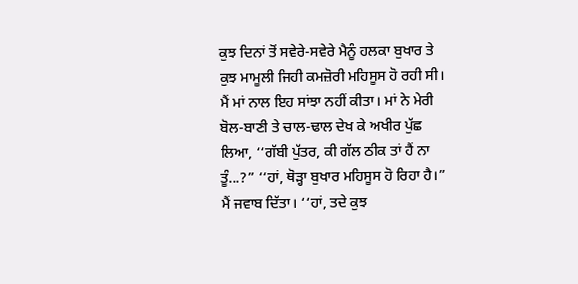ਕੁਝ ਦਿਨਾਂ ਤੋਂ ਸਵੇਰੇ-ਸਵੇਰੇ ਮੈਨੂੰ ਹਲਕਾ ਬੁਖਾਰ ਤੇ ਕੁਝ ਮਾਮੂਲੀ ਜਿਹੀ ਕਮਜ਼ੋਰੀ ਮਹਿਸੂਸ ਹੋ ਰਹੀ ਸੀ। ਮੈਂ ਮਾਂ ਨਾਲ ਇਹ ਸਾਂਝਾ ਨਹੀਂ ਕੀਤਾ। ਮਾਂ ਨੇ ਮੇਰੀ ਬੋਲ-ਬਾਣੀ ਤੇ ਚਾਲ-ਢਾਲ ਦੇਖ ਕੇ ਅਖੀਰ ਪੁੱਛ ਲਿਆ, ‘‘ਗੱਬੀ ਪੁੱਤਰ, ਕੀ ਗੱਲ ਠੀਕ ਤਾਂ ਹੈਂ ਨਾ ਤੂੰ...?” ‘‘ਹਾਂ, ਥੋੜ੍ਹਾ ਬੁਖਾਰ ਮਹਿਸੂਸ ਹੋ ਰਿਹਾ ਹੈ।” ਮੈਂ ਜਵਾਬ ਦਿੱਤਾ। ‘‘ਹਾਂ, ਤਦੇ ਕੁਝ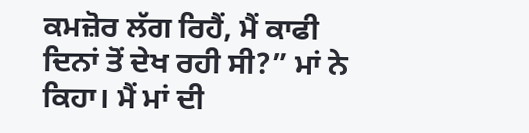ਕਮਜ਼ੋਰ ਲੱਗ ਰਿਹੈਂ, ਮੈਂ ਕਾਫੀ ਦਿਨਾਂ ਤੋਂ ਦੇਖ ਰਹੀ ਸੀ?” ਮਾਂ ਨੇ ਕਿਹਾ। ਮੈਂ ਮਾਂ ਦੀ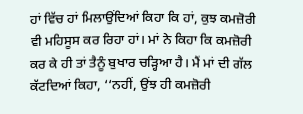ਹਾਂ ਵਿੱਚ ਹਾਂ ਮਿਲਾਉਂਦਿਆਂ ਕਿਹਾ ਕਿ ਹਾਂ, ਕੁਝ ਕਮਜ਼ੋਰੀ ਵੀ ਮਹਿਸੂਸ ਕਰ ਰਿਹਾ ਹਾਂ। ਮਾਂ ਨੇ ਕਿਹਾ ਕਿ ਕਮਜ਼ੋਰੀ ਕਰ ਕੇ ਹੀ ਤਾਂ ਤੈਨੂੰ ਬੁਖਾਰ ਚੜ੍ਹਿਆ ਹੈ। ਮੈਂ ਮਾਂ ਦੀ ਗੱਲ ਕੱਟਦਿਆਂ ਕਿਹਾ, ‘‘ਨਹੀਂ, ਉਂਝ ਹੀ ਕਮਜ਼ੋਰੀ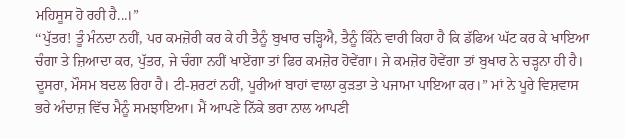ਮਹਿਸੂਸ ਹੋ ਰਹੀ ਹੈ...।”
‘‘ਪੁੱਤਰ! ਤੂੰ ਮੰਨਦਾ ਨਹੀਂ, ਪਰ ਕਮਜ਼ੋਰੀ ਕਰ ਕੇ ਹੀ ਤੈਨੂੰ ਬੁਖਾਰ ਚੜ੍ਹਿਐ, ਤੈਨੂੰ ਕਿੰਨੇ ਵਾਰੀ ਕਿਹਾ ਹੈ ਕਿ ਡੱਫਿਅ ਘੱਟ ਕਰ ਕੇ ਖਾਇਆ ਚੰਗਾ ਤੇ ਜ਼ਿਆਦਾ ਕਰ, ਪੁੱਤਰ, ਜੇ ਚੰਗਾ ਨਹੀਂ ਖਾਏਂਗਾ ਤਾਂ ਫਿਰ ਕਮਜ਼ੋਰ ਹੋਵੇਂਗਾ। ਜੇ ਕਮਜ਼ੋਰ ਹੋਵੇਂਗਾ ਤਾਂ ਬੁਖਾਰ ਨੇ ਚੜ੍ਹਨਾ ਹੀ ਹੈ। ਦੂਸਰਾ, ਮੌਸਮ ਬਦਲ ਰਿਹਾ ਹੈ। ਟੀ-ਸ਼ਰਟਾਂ ਨਹੀਂ, ਪੂਰੀਆਂ ਬਾਹਾਂ ਵਾਲਾ ਕੁੜਤਾ ਤੇ ਪਜਾਮਾ ਪਾਇਆ ਕਰ।” ਮਾਂ ਨੇ ਪੂਰੇ ਵਿਸ਼ਵਾਸ ਭਰੇ ਅੰਦਾਜ਼ ਵਿੱਚ ਮੈਨੂੰ ਸਮਝਾਇਆ। ਮੈਂ ਆਪਣੇ ਨਿੱਕੇ ਭਰਾ ਨਾਲ ਆਪਣੀ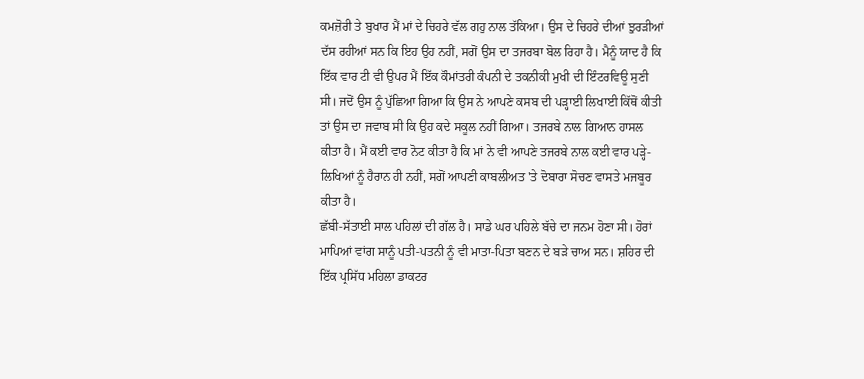ਕਮਜ਼ੋਰੀ ਤੇ ਬੁਖਾਰ ਮੈਂ ਮਾਂ ਦੇ ਚਿਹਰੇ ਵੱਲ ਗਹੁ ਨਾਲ ਤੱਕਿਆ। ਉਸ ਦੇ ਚਿਹਰੇ ਦੀਆਂ ਝੁਰੜੀਆਂ ਦੱਸ ਰਹੀਆਂ ਸਨ ਕਿ ਇਹ ਉਹ ਨਹੀਂ, ਸਗੋਂ ਉਸ ਦਾ ਤਜਰਬਾ ਬੋਲ ਰਿਹਾ ਹੈ। ਮੈਨੂੰ ਯਾਦ ਹੈ ਕਿ ਇੱਕ ਵਾਰ ਟੀ ਵੀ ਉਪਰ ਮੈਂ ਇੱਕ ਕੌਮਾਂਤਰੀ ਕੰਪਨੀ ਦੇ ਤਕਨੀਕੀ ਮੁਖੀ ਦੀ ਇੰਟਰਵਿਊ ਸੁਣੀ ਸੀ। ਜਦੋਂ ਉਸ ਨੂੰ ਪੁੱਛਿਆ ਗਿਆ ਕਿ ਉਸ ਨੇ ਆਪਣੇ ਕਸਬ ਦੀ ਪੜ੍ਹਾਈ ਲਿਖਾਈ ਕਿੱਥੋਂ ਕੀਤੀ ਤਾਂ ਉਸ ਦਾ ਜਵਾਬ ਸੀ ਕਿ ਉਹ ਕਦੇ ਸਕੂਲ ਨਹੀਂ ਗਿਆ। ਤਜਰਬੇ ਨਾਲ ਗਿਆਨ ਹਾਸਲ ਕੀਤਾ ਹੈ। ਮੈਂ ਕਈ ਵਾਰ ਨੋਟ ਕੀਤਾ ਹੈ ਕਿ ਮਾਂ ਨੇ ਵੀ ਆਪਣੇ ਤਜਰਬੇ ਨਾਲ ਕਈ ਵਾਰ ਪੜ੍ਹੇ-ਲਿਖਿਆਂ ਨੂੰ ਹੈਰਾਨ ਹੀ ਨਹੀਂ, ਸਗੋਂ ਆਪਣੀ ਕਾਬਲੀਅਤ 'ਤੇ ਦੋਬਾਰਾ ਸੋਚਣ ਵਾਸਤੇ ਮਜਬੂਰ ਕੀਤਾ ਹੈ।
ਛੱਬੀ-ਸੱਤਾਈ ਸਾਲ ਪਹਿਲਾਂ ਦੀ ਗੱਲ ਹੈ। ਸਾਡੇ ਘਰ ਪਹਿਲੇ ਬੱਚੇ ਦਾ ਜਨਮ ਹੋਣਾ ਸੀ। ਹੋਰਾਂ ਮਾਪਿਆਂ ਵਾਂਗ ਸਾਨੂੰ ਪਤੀ-ਪਤਨੀ ਨੂੰ ਵੀ ਮਾਤਾ-ਪਿਤਾ ਬਣਨ ਦੇ ਬੜੇ ਚਾਅ ਸਨ। ਸ਼ਹਿਰ ਦੀ ਇੱਕ ਪ੍ਰਸਿੱਧ ਮਹਿਲਾ ਡਾਕਟਰ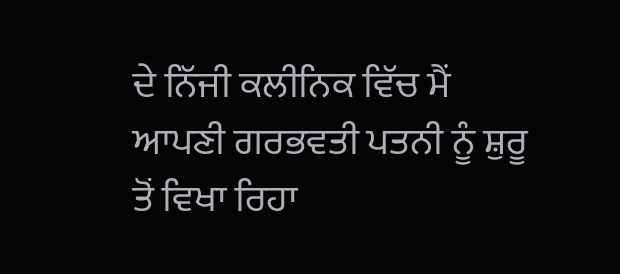ਦੇ ਨਿੱਜੀ ਕਲੀਨਿਕ ਵਿੱਚ ਮੈਂ ਆਪਣੀ ਗਰਭਵਤੀ ਪਤਨੀ ਨੂੰ ਸ਼ੁਰੂ ਤੋਂ ਵਿਖਾ ਰਿਹਾ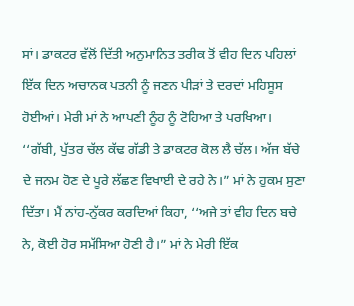ਸਾਂ। ਡਾਕਟਰ ਵੱਲੋਂ ਦਿੱਤੀ ਅਨੁਮਾਨਿਤ ਤਰੀਕ ਤੋਂ ਵੀਹ ਦਿਨ ਪਹਿਲਾਂ ਇੱਕ ਦਿਨ ਅਚਾਨਕ ਪਤਨੀ ਨੂੰ ਜਣਨ ਪੀੜਾਂ ਤੇ ਦਰਦਾਂ ਮਹਿਸੂਸ ਹੋਈਆਂ। ਮੇਰੀ ਮਾਂ ਨੇ ਆਪਣੀ ਨੂੰਹ ਨੂੰ ਟੋਹਿਆ ਤੇ ਪਰਖਿਆ। ‘‘ਗੱਬੀ, ਪੁੱਤਰ ਚੱਲ ਕੱਢ ਗੱਡੀ ਤੇ ਡਾਕਟਰ ਕੋਲ ਲੈ ਚੱਲ। ਅੱਜ ਬੱਚੇ ਦੇ ਜਨਮ ਹੋਣ ਦੇ ਪੂਰੇ ਲੱਛਣ ਵਿਖਾਈ ਦੇ ਰਹੇ ਨੇ।” ਮਾਂ ਨੇ ਹੁਕਮ ਸੁਣਾ ਦਿੱਤਾ। ਮੈਂ ਨਾਂਹ-ਨੁੱਕਰ ਕਰਦਿਆਂ ਕਿਹਾ, ‘‘ਅਜੇ ਤਾਂ ਵੀਹ ਦਿਨ ਬਚੇ ਨੇ, ਕੋਈ ਹੋਰ ਸਮੱਸਿਆ ਹੋਣੀ ਹੈ।” ਮਾਂ ਨੇ ਮੇਰੀ ਇੱਕ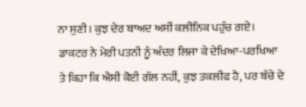ਨਾ ਸੁਣੀ। ਕੁਝ ਦੇਰ ਬਾਅਦ ਅਸੀਂ ਕਲੀਨਿਕ ਪਹੁੰਚ ਗਏ। ਡਾਕਟਰ ਨੇ ਮੇਰੀ ਪਤਨੀ ਨੂੰ ਅੰਦਰ ਲਿਜਾ ਕੇ ਦੇਖਿਆ-ਪਰਖਿਆ ਤੇ ਕਿਹਾ ਕਿ ਐਸੀ ਕੋਈ ਗੱਲ ਨਹੀਂ, ਕੁਝ ਤਕਲੀਫ ਹੈ, ਪਰ ਬੱਚੇ ਦੇ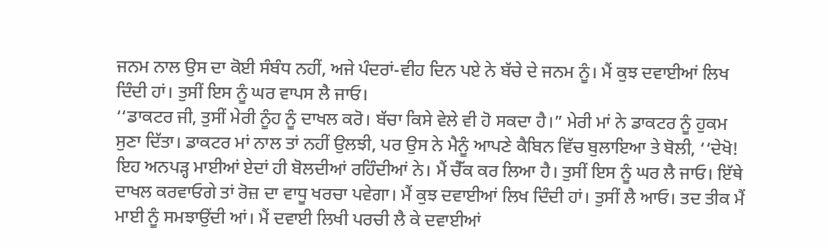ਜਨਮ ਨਾਲ ਉਸ ਦਾ ਕੋਈ ਸੰਬੰਧ ਨਹੀਂ, ਅਜੇ ਪੰਦਰਾਂ-ਵੀਹ ਦਿਨ ਪਏ ਨੇ ਬੱਚੇ ਦੇ ਜਨਮ ਨੂੰ। ਮੈਂ ਕੁਝ ਦਵਾਈਆਂ ਲਿਖ ਦਿੰਦੀ ਹਾਂ। ਤੁਸੀਂ ਇਸ ਨੂੰ ਘਰ ਵਾਪਸ ਲੈ ਜਾਓ।
‘‘ਡਾਕਟਰ ਜੀ, ਤੁਸੀਂ ਮੇਰੀ ਨੂੰਹ ਨੂੰ ਦਾਖਲ ਕਰੋ। ਬੱਚਾ ਕਿਸੇ ਵੇਲੇ ਵੀ ਹੋ ਸਕਦਾ ਹੈ।” ਮੇਰੀ ਮਾਂ ਨੇ ਡਾਕਟਰ ਨੂੰ ਹੁਕਮ ਸੁਣਾ ਦਿੱਤਾ। ਡਾਕਟਰ ਮਾਂ ਨਾਲ ਤਾਂ ਨਹੀਂ ਉਲਝੀ, ਪਰ ਉਸ ਨੇ ਮੈਨੂੰ ਆਪਣੇ ਕੈਬਿਨ ਵਿੱਚ ਬੁਲਾਇਆ ਤੇ ਬੋਲੀ, ‘‘ਦੇਖੋ! ਇਹ ਅਨਪੜ੍ਹ ਮਾਈਆਂ ਏਦਾਂ ਹੀ ਬੋਲਦੀਆਂ ਰਹਿੰਦੀਆਂ ਨੇ। ਮੈਂ ਚੈੱਕ ਕਰ ਲਿਆ ਹੈ। ਤੁਸੀਂ ਇਸ ਨੂੰ ਘਰ ਲੈ ਜਾਓ। ਇੱਥੇ ਦਾਖਲ ਕਰਵਾਓਗੇ ਤਾਂ ਰੋਜ਼ ਦਾ ਵਾਧੂ ਖਰਚਾ ਪਵੇਗਾ। ਮੈਂ ਕੁਝ ਦਵਾਈਆਂ ਲਿਖ ਦਿੰਦੀ ਹਾਂ। ਤੁਸੀਂ ਲੈ ਆਓ। ਤਦ ਤੀਕ ਮੈਂ ਮਾਈ ਨੂੰ ਸਮਝਾਉਂਦੀ ਆਂ। ਮੈਂ ਦਵਾਈ ਲਿਖੀ ਪਰਚੀ ਲੈ ਕੇ ਦਵਾਈਆਂ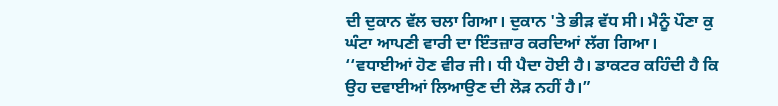ਦੀ ਦੁਕਾਨ ਵੱਲ ਚਲਾ ਗਿਆ। ਦੁਕਾਨ 'ਤੇ ਭੀੜ ਵੱਧ ਸੀ। ਮੈਨੂੰ ਪੌਣਾ ਕੁ ਘੰਟਾ ਆਪਣੀ ਵਾਰੀ ਦਾ ਇੰਤਜ਼ਾਰ ਕਰਦਿਆਂ ਲੱਗ ਗਿਆ।
‘‘ਵਧਾਈਆਂ ਹੋਣ ਵੀਰ ਜੀ। ਧੀ ਪੈਦਾ ਹੋਈ ਹੈ। ਡਾਕਟਰ ਕਹਿੰਦੀ ਹੈ ਕਿ ਉਹ ਦਵਾਈਆਂ ਲਿਆਉਣ ਦੀ ਲੋੜ ਨਹੀਂ ਹੈ।”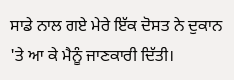ਸਾਡੇ ਨਾਲ ਗਏ ਮੇਰੇ ਇੱਕ ਦੋਸਤ ਨੇ ਦੁਕਾਨ 'ਤੇ ਆ ਕੇ ਮੈਨੂੰ ਜਾਣਕਾਰੀ ਦਿੱਤੀ।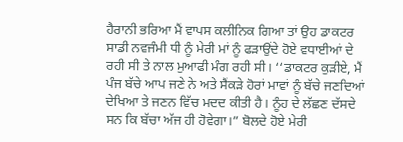ਹੈਰਾਨੀ ਭਰਿਆ ਮੈਂ ਵਾਪਸ ਕਲੀਨਿਕ ਗਿਆ ਤਾਂ ਉਹ ਡਾਕਟਰ ਸਾਡੀ ਨਵਜੰਮੀ ਧੀ ਨੂੰ ਮੇਰੀ ਮਾਂ ਨੂੰ ਫੜਾਉਂਦੇ ਹੋਏ ਵਧਾਈਆਂ ਦੇ ਰਹੀ ਸੀ ਤੇ ਨਾਲ ਮੁਆਫੀ ਮੰਗ ਰਹੀ ਸੀ। ‘‘ਡਾਕਟਰ ਕੁੜੀਏ, ਮੈਂ ਪੰਜ ਬੱਚੇ ਆਪ ਜਣੇ ਨੇ ਅਤੇ ਸੈਂਕੜੇ ਹੋਰਾਂ ਮਾਵਾਂ ਨੂੰ ਬੱਚੇ ਜਣਦਿਆਂ ਦੇਖਿਆ ਤੇ ਜਣਨ ਵਿੱਚ ਮਦਦ ਕੀਤੀ ਹੈ। ਨੂੰਹ ਦੇ ਲੱਛਣ ਦੱਸਦੇ ਸਨ ਕਿ ਬੱਚਾ ਅੱਜ ਹੀ ਹੋਵੇਗਾ।” ਬੋਲਦੇ ਹੋਏ ਮੇਰੀ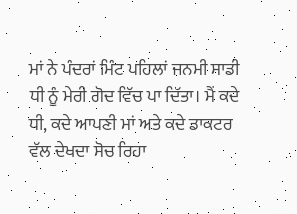ਮਾਂ ਨੇ ਪੰਦਰਾਂ ਮਿੰਟ ਪਹਿਲਾਂ ਜਨਮੀ ਸਾਡੀ ਧੀ ਨੂੰ ਮੇਰੀ ਗੋਦ ਵਿੱਚ ਪਾ ਦਿੱਤਾ। ਮੈਂ ਕਦੇ ਧੀ, ਕਦੇ ਆਪਣੀ ਮਾਂ ਅਤੇ ਕਦੇ ਡਾਕਟਰ ਵੱਲ ਦੇਖਦਾ ਸੋਚ ਰਿਹਾ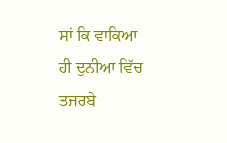ਸਾਂ ਕਿ ਵਾਕਿਆ ਹੀ ਦੁਨੀਆ ਵਿੱਚ ਤਜਰਬੇ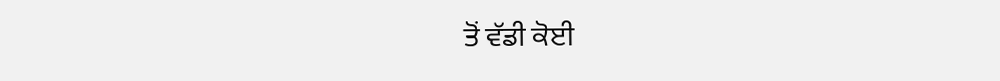ਤੋਂ ਵੱਡੀ ਕੋਈ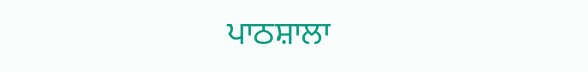ਪਾਠਸ਼ਾਲਾ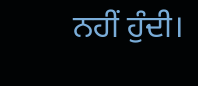ਨਹੀਂ ਹੁੰਦੀ।